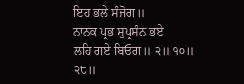ਇਹ ਭਲੇ ਸੰਜੋਗ॥
ਨਾਨਕ ਪ੍ਰਭ ਸੁਪ੍ਰਸੰਨ ਭਏ
ਲਹਿ ਗਏ ਬਿਓਗ॥ ੨॥ ੧੦॥ ੨੮॥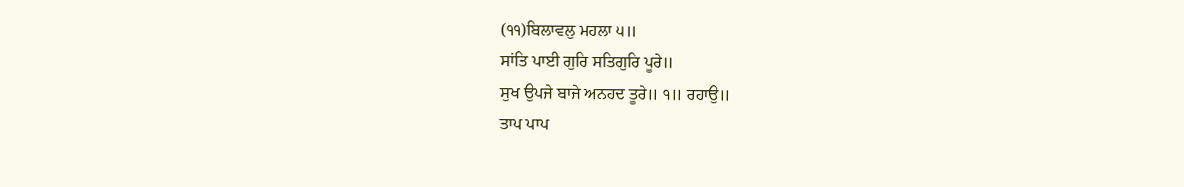(੧੧)ਬਿਲਾਵਲੁ ਮਹਲਾ ੫॥
ਸਾਂਤਿ ਪਾਈ ਗੁਰਿ ਸਤਿਗੁਰਿ ਪੂਰੇ॥
ਸੁਖ ਉਪਜੇ ਬਾਜੇ ਅਨਹਦ ਤੂਰੇ॥ ੧॥ ਰਹਾਉ॥
ਤਾਪ ਪਾਪ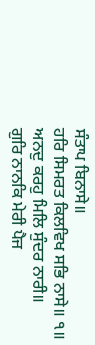ਸੰਤਾਪ ਬਿਨਾਸੇ॥
ਹਰਿ ਸਿਮਰਤ ਕਿਲਵਿਖ ਸਭਿ ਨਾਸੇ॥ ੧॥
ਅਨਦੁ ਕਰਹੁ ਮਿਲਿ ਸੁੰਦਰ ਨਾਰੀ॥
ਗੁਰਿ ਨਾਨਕਿ ਮੇਰੀ ਪੈਜ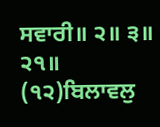ਸਵਾਰੀ॥ ੨॥ ੩॥ ੨੧॥
(੧੨)ਬਿਲਾਵਲੁ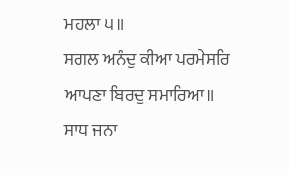ਮਹਲਾ ੫॥
ਸਗਲ ਅਨੰਦੁ ਕੀਆ ਪਰਮੇਸਰਿ
ਆਪਣਾ ਬਿਰਦੁ ਸਮਾਰਿਆ॥
ਸਾਧ ਜਨਾ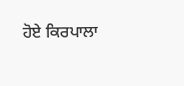ਹੋਏ ਕਿਰਪਾਲਾ